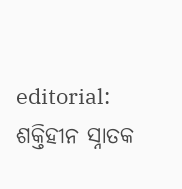editorial: ଶକ୍ତିହୀନ ସ୍ନାତକ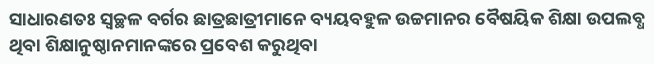ସାଧାରଣତଃ ସ୍ବଚ୍ଛଳ ବର୍ଗର ଛାତ୍ରଛାତ୍ରୀମାନେ ବ୍ୟୟବହୁଳ ଉଚ୍ଚମାନର ବୈଷୟିକ ଶିକ୍ଷା ଉପଲବ୍ଧ ଥିବା ଶିକ୍ଷାନୁଷ୍ଠାନମାନଙ୍କରେ ପ୍ରବେଶ କରୁଥିବା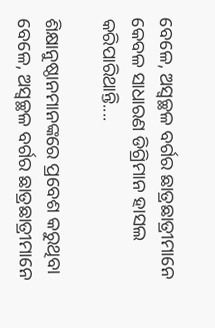ବେଳେ, ଅସ୍ବଚ୍ଛଳ ବର୍ଗର ଛାତ୍ରଛାତ୍ରୀମାନେ କେବଳ ସାଧାରଣ ଡିଗ୍ରିମାନ ହାସଲ କରିପାରିଥାନ୍ତି....

ଶିକ୍ଷାନୁଷ୍ଠାନମାନଙ୍କରେ ପ୍ରବେଶ କରୁଥିବା ବେଳେ, ଅସ୍ବଚ୍ଛଳ ବର୍ଗର ଛାତ୍ରଛାତ୍ରୀମାନେ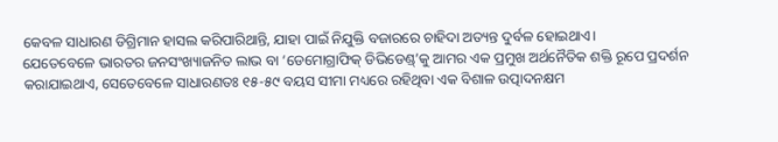କେବଳ ସାଧାରଣ ଡିଗ୍ରିମାନ ହାସଲ କରିପାରିଥାନ୍ତି, ଯାହା ପାଇଁ ନିଯୁକ୍ତି ବଜାରରେ ଚାହିଦା ଅତ୍ୟନ୍ତ ଦୁର୍ବଳ ହୋଇଥାଏ।
ଯେତେବେଳେ ଭାରତର ଜନସଂଖ୍ୟାଜନିତ ଲାଭ ବା ‘ଡେମୋଗ୍ରାଫିକ୍ ଡିଭିଡେଣ୍ଡ୍’କୁ ଆମର ଏକ ପ୍ରମୁଖ ଅର୍ଥନୈତିକ ଶକ୍ତି ରୂପେ ପ୍ରଦର୍ଶନ କରାଯାଇଥାଏ, ସେତେବେଳେ ସାଧାରଣତଃ ୧୫-୫୯ ବୟସ ସୀମା ମଧ୍ୟରେ ରହିଥିବା ଏକ ବିଶାଳ ଉତ୍ପାଦନକ୍ଷମ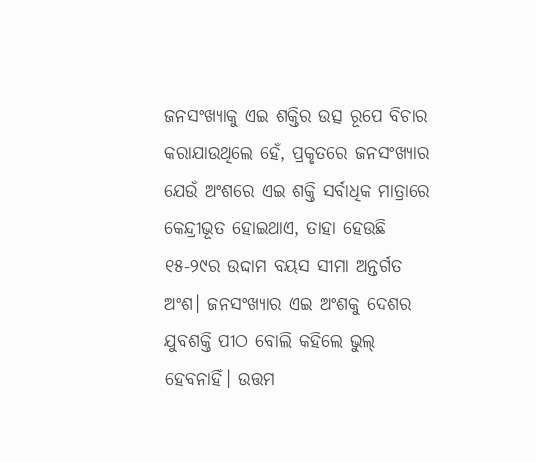ଜନସଂଖ୍ୟାକୁ ଏଇ ଶକ୍ତିର ଉତ୍ସ ରୂପେ ବିଚାର କରାଯାଉଥିଲେ ହେଁ, ପ୍ରକୃତରେ ଜନସଂଖ୍ୟାର ଯେଉଁ ଅଂଶରେ ଏଇ ଶକ୍ତି ସର୍ବାଧିକ ମାତ୍ରାରେ କେନ୍ଦ୍ରୀଭୂତ ହୋଇଥାଏ, ତାହା ହେଉଛି ୧୫-୨୯ର ଉଦ୍ଦାମ ବୟସ ସୀମା ଅନ୍ତର୍ଗତ ଅଂଶ। ଜନସଂଖ୍ୟାର ଏଇ ଅଂଶକୁ ଦେଶର ଯୁବଶକ୍ତି ପୀଠ ବୋଲି କହିଲେ ଭୁଲ୍ ହେବନାହିଁ। ଉତ୍ତମ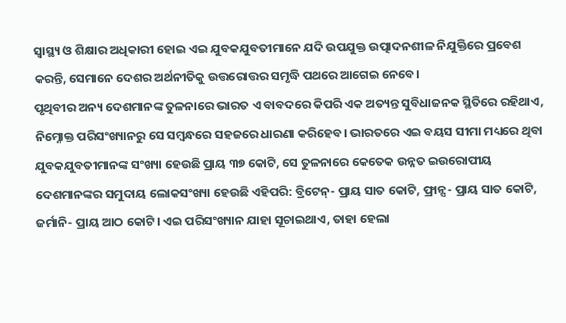ସ୍ବାସ୍ଥ୍ୟ ଓ ଶିକ୍ଷାର ଅଧିକାରୀ ହୋଇ ଏଇ ଯୁବକଯୁବତୀମାନେ ଯଦି ଉପଯୁକ୍ତ ଉତ୍ପାଦନଶୀଳ ନିଯୁକ୍ତିରେ ପ୍ରବେଶ କରନ୍ତି, ସେମାନେ ଦେଶର ଅର୍ଥନୀତିକୁ ଉତ୍ତରୋତ୍ତର ସମୃଦ୍ଧି ପଥରେ ଆଗେଇ ନେବେ।
ପୃଥିବୀର ଅନ୍ୟ ଦେଶମାନଙ୍କ ତୁଳନାରେ ଭାରତ ଏ ବାବଦରେ କିପରି ଏକ ଅତ୍ୟନ୍ତ ସୁବିଧାଜନକ ସ୍ଥିତିରେ ରହିଥାଏ, ନିମ୍ନୋକ୍ତ ପରିସଂଖ୍ୟାନରୁ ସେ ସମ୍ବନ୍ଧରେ ସହଜରେ ଧାରଣା କରିହେବ। ଭାରତରେ ଏଇ ବୟସ ସୀମା ମଧ୍ୟରେ ଥିବା ଯୁବକଯୁବତୀମାନଙ୍କ ସଂଖ୍ୟା ହେଉଛି ପ୍ରାୟ ୩୭ କୋଟି, ସେ ତୁଳନାରେ କେତେକ ଉନ୍ନତ ଇଉରୋପୀୟ ଦେଶମାନଙ୍କର ସମୁଦାୟ ଲୋକସଂଖ୍ୟା ହେଉଛି ଏହିପରି: ବ୍ରିଟେନ୍- ପ୍ରାୟ ସାତ କୋଟି, ଫ୍ରାନ୍ସ- ପ୍ରାୟ ସାତ କୋଟି, ଜର୍ମାନି- ପ୍ରାୟ ଆଠ କୋଟି। ଏଇ ପରିସଂଖ୍ୟାନ ଯାହା ସୂଚାଇଥାଏ, ତାହା ହେଲା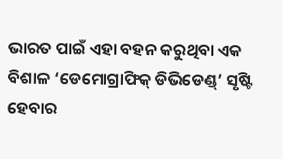ଭାରତ ପାଇଁ ଏହା ବହନ କରୁଥିବା ଏକ ବିଶାଳ ‘ଡେମୋଗ୍ରାଫିକ୍ ଡିଭିଡେଣ୍ଡ୍’ ସୃଷ୍ଟି ହେବାର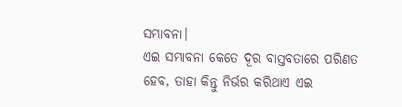ସମ୍ଭାବନା।
ଏଇ ସମ୍ଭାବନା କେତେ ଦୂର ବାସ୍ତବତାରେ ପରିଣତ ହେବ, ତାହା କିନ୍ତୁ ନିର୍ଭର କରିଥାଏ ଏଇ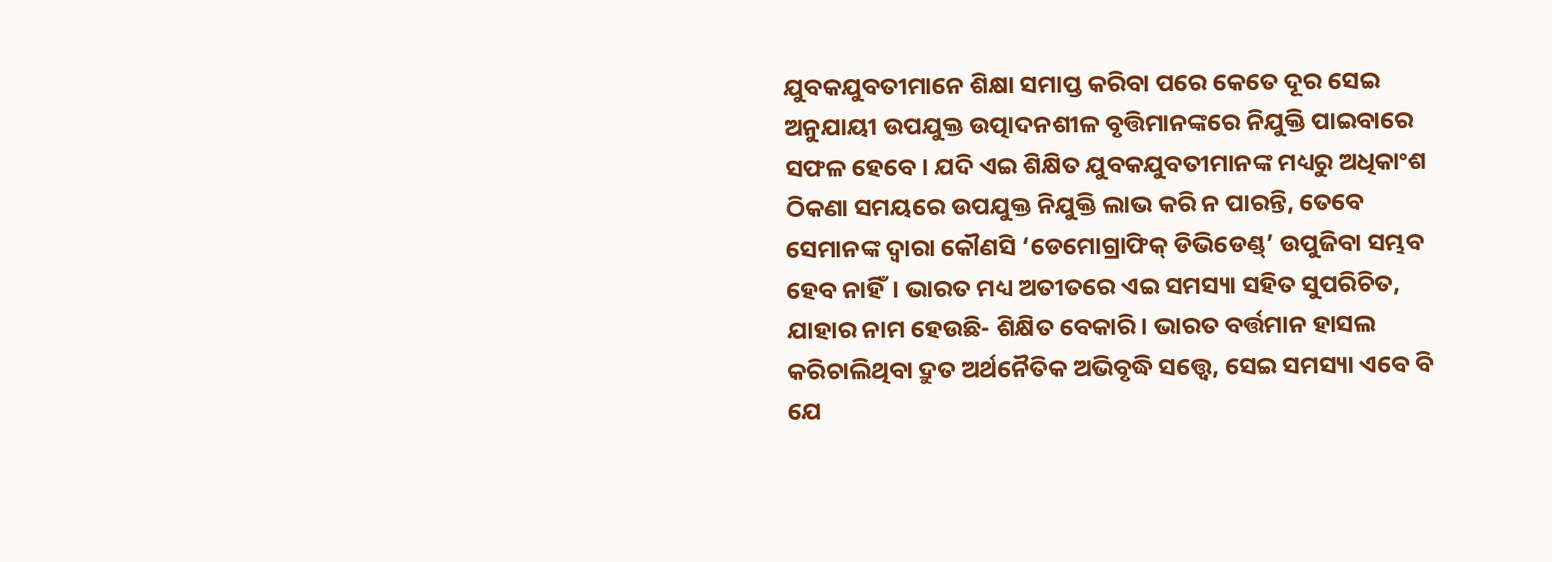ଯୁବକଯୁବତୀମାନେ ଶିକ୍ଷା ସମାପ୍ତ କରିବା ପରେ କେତେ ଦୂର ସେଇ ଅନୁଯାୟୀ ଉପଯୁକ୍ତ ଉତ୍ପାଦନଶୀଳ ବୃତ୍ତିମାନଙ୍କରେ ନିଯୁକ୍ତି ପାଇବାରେ ସଫଳ ହେବେ। ଯଦି ଏଇ ଶିକ୍ଷିତ ଯୁବକଯୁବତୀମାନଙ୍କ ମଧ୍ୟରୁ ଅଧିକାଂଶ ଠିକଣା ସମୟରେ ଉପଯୁକ୍ତ ନିଯୁକ୍ତି ଲାଭ କରି ନ ପାରନ୍ତି, ତେବେ ସେମାନଙ୍କ ଦ୍ବାରା କୌଣସି ‘ଡେମୋଗ୍ରାଫିକ୍ ଡିଭିଡେଣ୍ଡ୍’ ଉପୁଜିବା ସମ୍ଭବ ହେବ ନାହିଁ। ଭାରତ ମଧ୍ୟ ଅତୀତରେ ଏଇ ସମସ୍ୟା ସହିତ ସୁପରିଚିତ, ଯାହାର ନାମ ହେଉଛି- ଶିକ୍ଷିତ ବେକାରି। ଭାରତ ବର୍ତ୍ତମାନ ହାସଲ କରିଚାଲିଥିବା ଦ୍ରୁତ ଅର୍ଥନୈତିକ ଅଭିବୃଦ୍ଧି ସତ୍ତ୍ବେ, ସେଇ ସମସ୍ୟା ଏବେ ବି ଯେ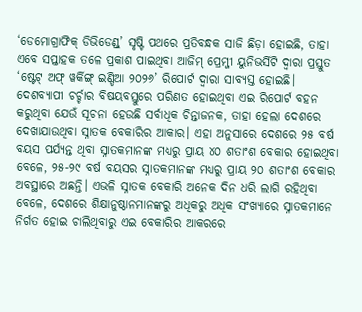‘ଡେମୋଗ୍ରାଫିକ୍ ଡିଭିଡେଣ୍ଡ୍’ ସୃଷ୍ଟି ପଥରେ ପ୍ରତିବନ୍ଧକ ସାଜି ଛିଡ଼ା ହୋଇଛି, ତାହା ଏବେ ସପ୍ତାହକ ତଳେ ପ୍ରକାଶ ପାଇଥିବା ଆଜିମ୍ ପ୍ରେମ୍ଜୀ ୟୁନିଭର୍ସିଟି ଦ୍ବାରା ପ୍ରସ୍ତୁତ ‘ଷ୍ଟେଟ୍ ଅଫ୍ ୱର୍କିଙ୍ଗ୍ ଇଣ୍ଡିଆ ୨୦୨୬’ ରିପୋର୍ଟ ଦ୍ବାରା ସାବ୍ୟସ୍ତ ହୋଇଛି।
ଦେଶବ୍ୟାପୀ ଚର୍ଚ୍ଚାର ବିଷୟବସ୍ତୁରେ ପରିଣତ ହୋଇଥିବା ଏଇ ରିପୋର୍ଟ ବହନ କରୁଥିବା ଯେଉଁ ସୂଚନା ହେଉଛି ସର୍ବାଧିକ ଚିନ୍ତାଜନକ, ତାହା ହେଲା ଦେଶରେ ଦେଖାଯାଉଥିବା ସ୍ନାତକ ବେକାରିର ଆକାର। ଏହା ଅନୁସାରେ ଦେଶରେ ୨୫ ବର୍ଷ ବୟସ ପର୍ଯ୍ୟନ୍ତ ଥିବା ସ୍ନାତକମାନଙ୍କ ମଧ୍ୟରୁ ପ୍ରାୟ ୪୦ ଶତାଂଶ ବେକାର ହୋଇଥିବା ବେଳେ, ୨୫-୨୯ ବର୍ଷ ବୟସର ସ୍ନାତକମାନଙ୍କ ମଧ୍ୟରୁ ପ୍ରାୟ ୨୦ ଶତାଂଶ ବେକାର ଅବସ୍ଥାରେ ଅଛନ୍ତି। ଏଭଳି ସ୍ନାତକ ବେକାରି ଅନେକ ଦିନ ଧରି ଲାଗି ରହିଥିବା ବେଳେ, ଦେଶରେ ଶିକ୍ଷାନୁଷ୍ଠାନମାନଙ୍କରୁ ଅଧିକରୁ ଅଧିକ ସଂଖ୍ୟାରେ ସ୍ନାତକମାନେ ନିର୍ଗତ ହୋଇ ଚାଲିଥିବାରୁ ଏଇ ବେକାରିର ଆକରରେ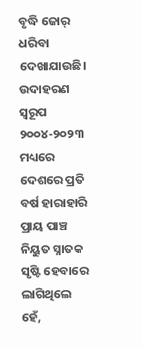ବୃଦ୍ଧି ଜୋର୍ ଧରିବା ଦେଖାଯାଉଛି। ଉଦାହରଣ ସ୍ବରୂପ ୨୦୦୪-୨୦୨୩ ମଧ୍ୟରେ ଦେଶରେ ପ୍ରତି ବର୍ଷ ହାରାହାରି ପ୍ରାୟ ପାଞ୍ଚ ନିୟୁତ ସ୍ନାତକ ସୃଷ୍ଟି ହେବାରେ ଲାଗିଥିଲେ ହେଁ,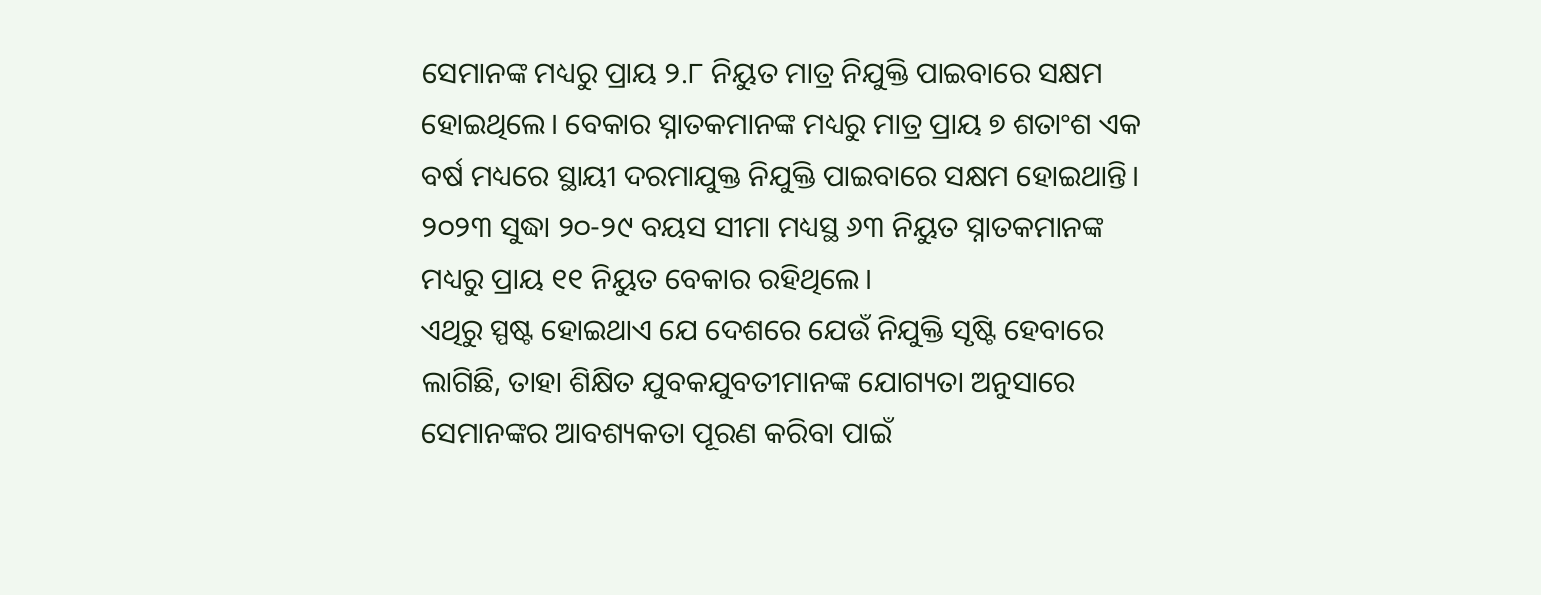ସେମାନଙ୍କ ମଧ୍ୟରୁ ପ୍ରାୟ ୨.୮ ନିୟୁତ ମାତ୍ର ନିଯୁକ୍ତି ପାଇବାରେ ସକ୍ଷମ ହୋଇଥିଲେ। ବେକାର ସ୍ନାତକମାନଙ୍କ ମଧ୍ୟରୁ ମାତ୍ର ପ୍ରାୟ ୭ ଶତାଂଶ ଏକ ବର୍ଷ ମଧ୍ୟରେ ସ୍ଥାୟୀ ଦରମାଯୁକ୍ତ ନିଯୁକ୍ତି ପାଇବାରେ ସକ୍ଷମ ହୋଇଥାନ୍ତି। ୨୦୨୩ ସୁଦ୍ଧା ୨୦-୨୯ ବୟସ ସୀମା ମଧ୍ୟସ୍ଥ ୬୩ ନିୟୁତ ସ୍ନାତକମାନଙ୍କ ମଧ୍ୟରୁ ପ୍ରାୟ ୧୧ ନିୟୁତ ବେକାର ରହିଥିଲେ।
ଏଥିରୁ ସ୍ପଷ୍ଟ ହୋଇଥାଏ ଯେ ଦେଶରେ ଯେଉଁ ନିଯୁକ୍ତି ସୃଷ୍ଟି ହେବାରେ ଲାଗିଛି, ତାହା ଶିକ୍ଷିତ ଯୁବକଯୁବତୀମାନଙ୍କ ଯୋଗ୍ୟତା ଅନୁସାରେ ସେମାନଙ୍କର ଆବଶ୍ୟକତା ପୂରଣ କରିବା ପାଇଁ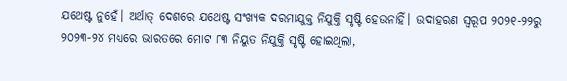ଯଥେଷ୍ଟ ନୁହେଁ। ଅର୍ଥାତ୍ ଦେଶରେ ଯଥେଷ୍ଟ ସଂଖ୍ୟକ ଦରମାଯୁକ୍ତ ନିଯୁକ୍ତି ସୃଷ୍ଟି ହେଉନାହିଁ। ଉଦାହରଣ ସ୍ବରୂପ ୨୦୨୧-୨୨ରୁ ୨୦୨୩-୨୪ ମଧ୍ୟରେ ଭାରତରେ ମୋଟ ୮୩ ନିୟୁତ ନିଯୁକ୍ତି ସୃଷ୍ଟି ହୋଇଥିଲା,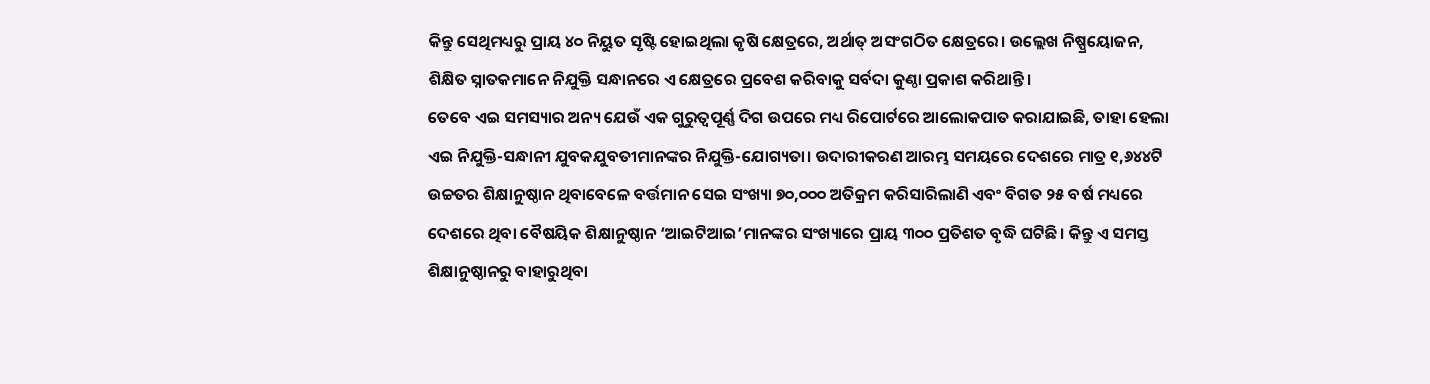କିନ୍ତୁ ସେଥିମଧ୍ୟରୁ ପ୍ରାୟ ୪୦ ନିୟୁତ ସୃଷ୍ଟି ହୋଇଥିଲା କୃଷି କ୍ଷେତ୍ରରେ, ଅର୍ଥାତ୍ ଅସଂଗଠିତ କ୍ଷେତ୍ରରେ। ଉଲ୍ଲେଖ ନିଷ୍ପ୍ରୟୋଜନ, ଶିକ୍ଷିତ ସ୍ନାତକମାନେ ନିଯୁକ୍ତି ସନ୍ଧାନରେ ଏ କ୍ଷେତ୍ରରେ ପ୍ରବେଶ କରିବାକୁ ସର୍ବଦା କୁଣ୍ଠା ପ୍ରକାଶ କରିଥାନ୍ତି।
ତେବେ ଏଇ ସମସ୍ୟାର ଅନ୍ୟ ଯେଉଁ ଏକ ଗୁରୁତ୍ବପୂର୍ଣ୍ଣ ଦିଗ ଉପରେ ମଧ୍ୟ ରିପୋର୍ଟରେ ଆଲୋକପାତ କରାଯାଇଛି, ତାହା ହେଲା ଏଇ ନିଯୁକ୍ତି-ସନ୍ଧାନୀ ଯୁବକଯୁବତୀମାନଙ୍କର ନିଯୁକ୍ତି-ଯୋଗ୍ୟତା। ଉଦାରୀକରଣ ଆରମ୍ଭ ସମୟରେ ଦେଶରେ ମାତ୍ର ୧,୬୪୪ଟି ଉଚ୍ଚତର ଶିକ୍ଷାନୁଷ୍ଠାନ ଥିବାବେଳେ ବର୍ତ୍ତମାନ ସେଇ ସଂଖ୍ୟା ୭୦,୦୦୦ ଅତିକ୍ରମ କରିସାରିଲାଣି ଏବଂ ବିଗତ ୨୫ ବର୍ଷ ମଧ୍ୟରେ ଦେଶରେ ଥିବା ବୈଷୟିକ ଶିକ୍ଷାନୁଷ୍ଠାନ ‘ଆଇଟିଆଇ’ମାନଙ୍କର ସଂଖ୍ୟାରେ ପ୍ରାୟ ୩୦୦ ପ୍ରତିଶତ ବୃଦ୍ଧି ଘଟିଛି। କିନ୍ତୁ ଏ ସମସ୍ତ ଶିକ୍ଷାନୁଷ୍ଠାନରୁ ବାହାରୁଥିବା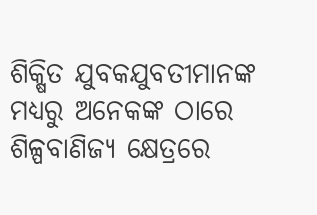ଶିକ୍ଷିତ ଯୁବକଯୁବତୀମାନଙ୍କ ମଧ୍ୟରୁ ଅନେକଙ୍କ ଠାରେ ଶିଳ୍ପବାଣିଜ୍ୟ କ୍ଷେତ୍ରରେ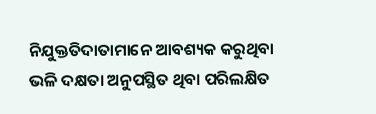ନିଯୁକ୍ତତିଦାତାମାନେ ଆବଶ୍ୟକ କରୁଥିବା ଭଳି ଦକ୍ଷତା ଅନୁପସ୍ଥିତ ଥିବା ପରିଲକ୍ଷିତ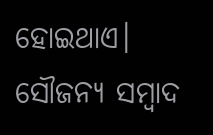ହୋଇଥାଏ।
ସୌଜନ୍ୟ ସମ୍ବାଦ